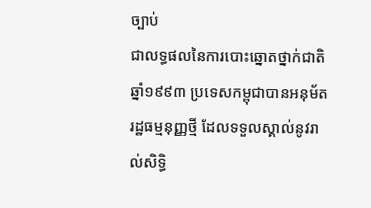ច្បាប់
ជាលទ្ធផលនៃការបោះឆ្នោតថ្នាក់ជាតិ ឆ្នាំ១៩៩៣ ប្រទេសកម្ពុជាបានអនុម័តរដ្ឋធម្មនុញ្ញថ្មី ដែលទទួលស្គាល់នូវរាល់សិទ្ធិ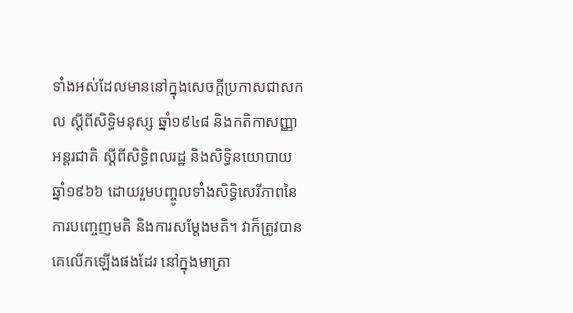ទាំងអស់ដែលមាននៅក្នុងសេចក្តីប្រកាសជាសកល ស្តីពីសិទ្ធិមនុស្ស ឆ្នាំ១៩៤៨ និងកតិកាសញ្ញាអន្តរជាតិ ស្តីពីសិទ្ធិពលរដ្ឋ និងសិទ្ធិនយោបាយ ឆ្នាំ១៩៦៦ ដោយរួមបញ្ចូលទាំងសិទ្ធិសេរីភាពនៃការបញ្ចេញមតិ និងការសម្តែងមតិ។ វាក៏ត្រូវបានគេលើកឡើងផងដែរ នៅក្នុងមាត្រា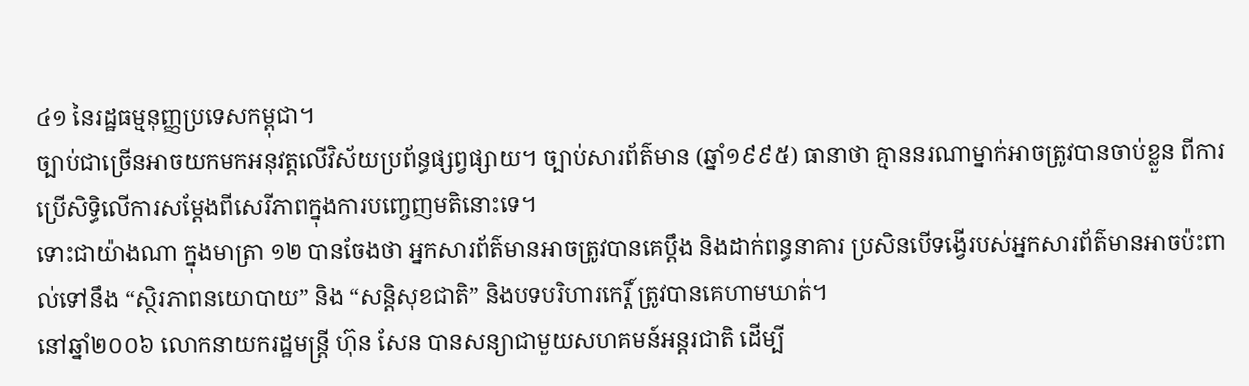៤១ នៃរដ្ឋធម្មនុញ្ញប្រទេសកម្ពុជា។
ច្បាប់ជាច្រើនអាចយកមកអនុវត្តលើវិស័យប្រព័ន្ធផ្សព្វផ្សាយ។ ច្បាប់សារព័ត៌មាន (ឆ្នាំ១៩៩៥) ធានាថា គ្មាននរណាម្នាក់អាចត្រូវបានចាប់ខ្លួន ពីការប្រើសិទ្ធិលើការសម្តែងពីសេរីភាពក្នុងការបញ្ចេញមតិនោះទេ។
ទោះជាយ៉ាងណា ក្នុងមាត្រា ១២ បានចែងថា អ្នកសារព័ត៌មានអាចត្រូវបានគេប្ដឹង និងដាក់ពន្ធនាគារ ប្រសិនបើទង្វើរបស់អ្នកសារព័ត៌មានអាចប៉ះពាល់ទៅនឹង “ស្ថិរភាពនយោបាយ” និង “សន្ដិសុខជាតិ” និងបទបរិហារកេរ្តិ៍ ត្រូវបានគេហាមឃាត់។
នៅឆ្នាំ២០០៦ លោកនាយករដ្ឋមន្ត្រី ហ៊ុន សែន បានសន្យាជាមួយសហគមន៍អន្តរជាតិ ដើម្បី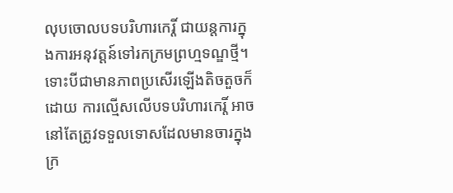លុបចោលបទបរិហារកេរ្តិ៍ ជាយន្តការក្នុងការអនុវត្តន៍ទៅរកក្រមព្រហ្មទណ្ឌថ្មី។ ទោះបីជាមានភាពប្រសើរឡើងតិចតួចក៏ដោយ ការល្មើសលើបទបរិហារកេរ្តិ៍ អាចនៅតែត្រូវទទួលទោសដែលមានចារក្នុងក្រ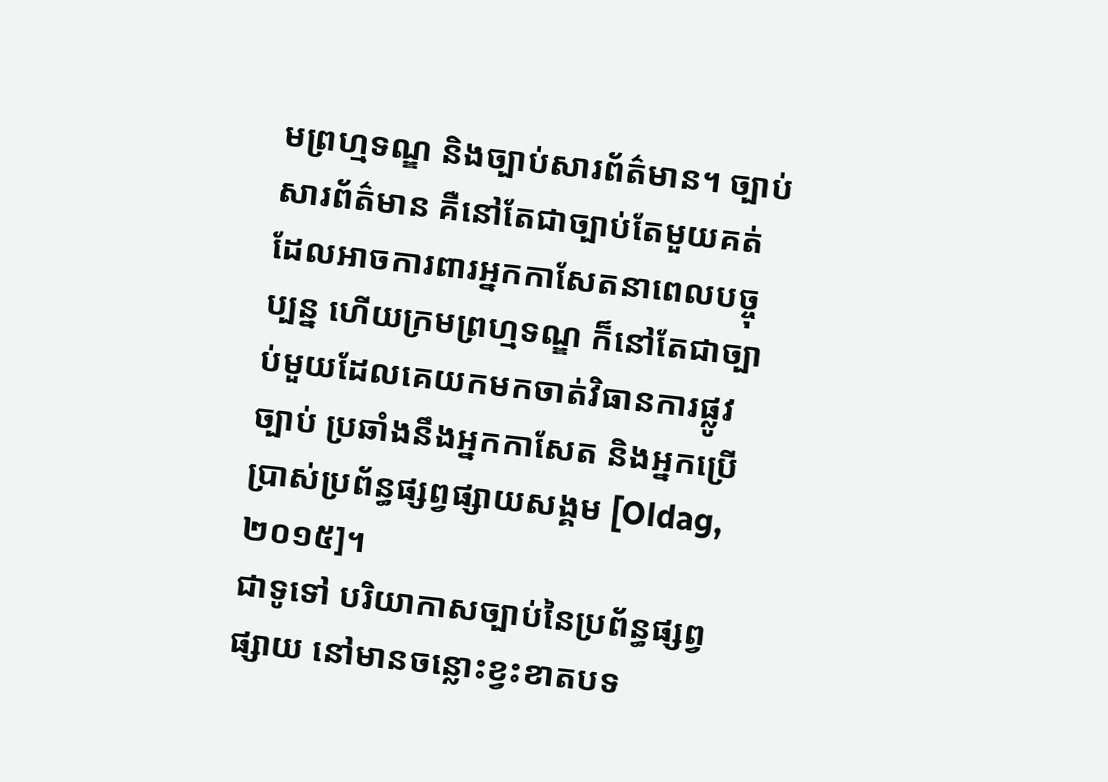មព្រហ្មទណ្ឌ និងច្បាប់សារព័ត៌មាន។ ច្បាប់សារព័ត៌មាន គឺនៅតែជាច្បាប់តែមួយគត់ ដែលអាចការពារអ្នកកាសែតនាពេលបច្ចុប្បន្ន ហើយក្រមព្រហ្មទណ្ឌ ក៏នៅតែជាច្បាប់មួយដែលគេយកមកចាត់វិធានការផ្លូវច្បាប់ ប្រឆាំងនឹងអ្នកកាសែត និងអ្នកប្រើប្រាស់ប្រព័ន្ធផ្សព្វផ្សាយសង្គម [Oldag, ២០១៥]។
ជាទូទៅ បរិយាកាសច្បាប់នៃប្រព័ន្ធផ្សព្វផ្សាយ នៅមានចន្លោះខ្វះខាតបទ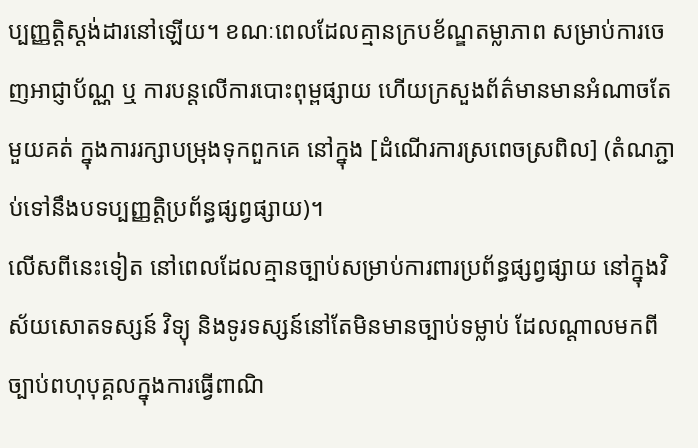ប្បញ្ញត្តិស្តង់ដារនៅឡើយ។ ខណៈពេលដែលគ្មានក្របខ័ណ្ឌតម្លាភាព សម្រាប់ការចេញអាជ្ញាប័ណ្ណ ឬ ការបន្តលើការបោះពុម្ពផ្សាយ ហើយក្រសួងព័ត៌មានមានអំណាចតែមួយគត់ ក្នុងការរក្សាបម្រុងទុកពួកគេ នៅក្នុង [ដំណើរការស្រពេចស្រពិល] (តំណភ្ជាប់ទៅនឹងបទប្បញ្ញត្តិប្រព័ន្ធផ្សព្វផ្សាយ)។
លើសពីនេះទៀត នៅពេលដែលគ្មានច្បាប់សម្រាប់ការពារប្រព័ន្ធផ្សព្វផ្សាយ នៅក្នុងវិស័យសោតទស្សន៍ វិទ្យុ និងទូរទស្សន៍នៅតែមិនមានច្បាប់ទម្លាប់ ដែលណ្តាលមកពីច្បាប់ពហុបុគ្គលក្នុងការធ្វើពាណិ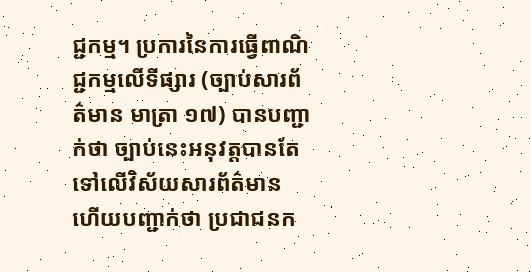ជ្ជកម្ម។ ប្រការនៃការធ្វើពាណិជ្ជកម្មលើទីផ្សារ (ច្បាប់សារព័ត៌មាន មាត្រា ១៧) បានបញ្ជាក់ថា ច្បាប់នេះអនុវត្តបានតែទៅលើវិស័យសារព័ត៌មាន ហើយបញ្ជាក់ថា ប្រជាជនក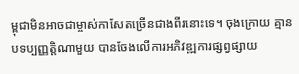ម្ពុជាមិនអាចជាម្ចាស់កាសែតច្រើនជាងពីរនោះទេ។ ចុងក្រោយ គ្មានបទប្បញ្ញត្តិណាមួយ បានចែងលើការអភិវឌ្ឍការផ្សព្វផ្សាយ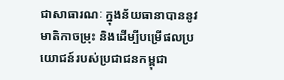ជាសាធារណៈ ក្នុងន័យធានាបាននូវមាតិកាចម្រុះ និងដើម្បីបម្រើផលប្រយោជន៍របស់ប្រជាជនកម្ពុជា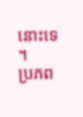នោះទេ ។
ប្រភព